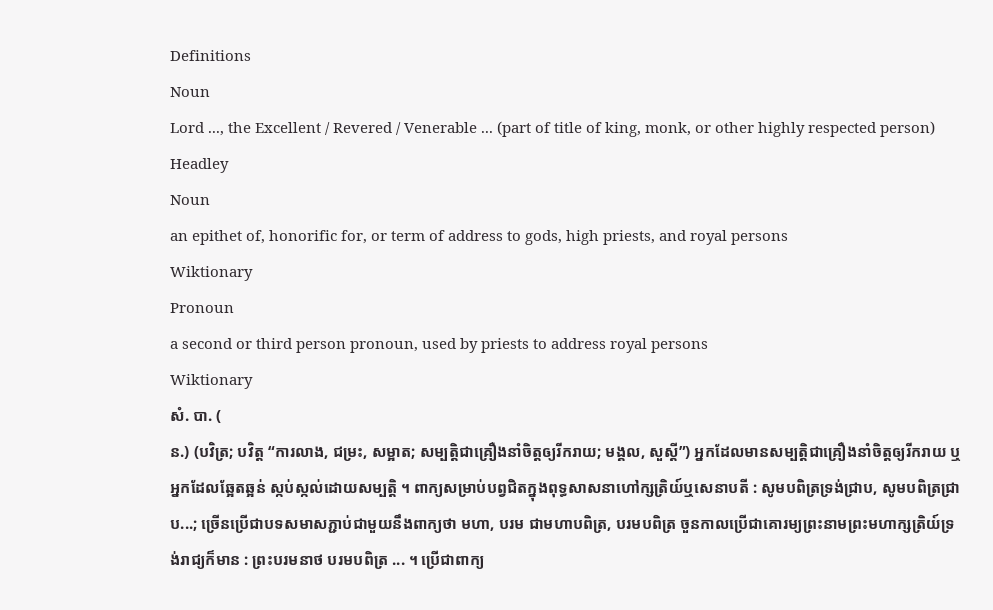Definitions
Noun
Lord ..., the Excellent / Revered / Venerable ... (part of title of king, monk, or other highly respected person)
Headley
Noun
an epithet of, honorific for, or term of address to gods, high priests, and royal persons
Wiktionary
Pronoun
a second or third person pronoun, used by priests to address royal persons
Wiktionary
សំ. បា. (
ន.) (បវិត្រ; បវិត្ត “ការលាង, ជម្រះ, សម្អាត; សម្បត្តិជាគ្រឿងនាំចិត្តឲ្យរីករាយ; មង្គល, សួស្ដី”) អ្នកដែលមានសម្បត្តិជាគ្រឿងនាំចិត្តឲ្យរីករាយ ឬអ្នកដែលឆ្អែតឆ្អន់ ស្កប់ស្កល់ដោយសម្បត្តិ ។ ពាក្យសម្រាប់បព្វជិតក្នុងពុទ្ធសាសនាហៅក្សត្រិយ៍ឬសេនាបតី : សូមបពិត្រទ្រង់ជ្រាប, សូមបពិត្រជ្រាប...; ច្រើនប្រើជាបទសមាសភ្ជាប់ជាមួយនឹងពាក្យថា មហា, បរម ជាមហាបពិត្រ, បរមបពិត្រ ចួនកាលប្រើជាគោរម្យព្រះនាមព្រះមហាក្សត្រិយ៍ទ្រង់រាជ្យក៏មាន : ព្រះបរមនាថ បរមបពិត្រ ... ។ ប្រើជាពាក្យ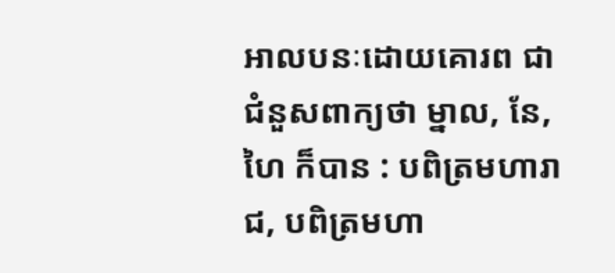អាលបនៈដោយគោរព ជាជំនួសពាក្យថា ម្នាល, នែ, ហៃ ក៏បាន : បពិត្រមហារាជ, បពិត្រមហា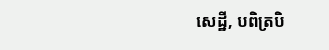សេដ្ឋី, បពិត្របិ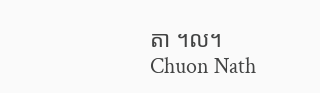តា ។ល។
Chuon Nath